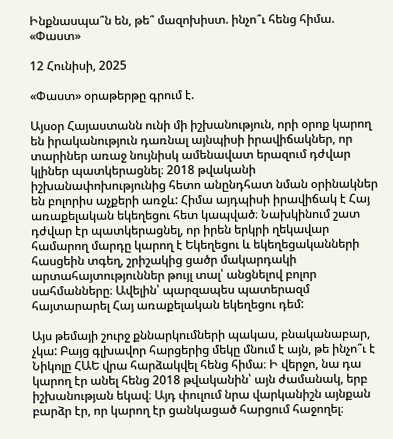Ինքնասպա՞ն են, թե՞ մազոխիստ. ինչո՞ւ հենց հիմա. «Փաստ»

12 Հունիսի, 2025

«Փաստ» օրաթերթը գրում է.

Այսօր Հայաստանն ունի մի իշխանություն, որի օրոք կարող են իրականություն դառնալ այնպիսի իրավիճակներ, որ տարիներ առաջ նույնիսկ ամենավատ երազում դժվար կլիներ պատկերացնել։ 2018 թվականի իշխանափոխությունից հետո անընդհատ նման օրինակներ են բոլորիս աչքերի առջև: Հիմա այդպիսի իրավիճակ է Հայ առաքելական եկեղեցու հետ կապված։ Նախկինում շատ դժվար էր պատկերացնել, որ իրեն երկրի ղեկավար համարող մարդը կարող է Եկեղեցու և եկեղեցականների հասցեին տգեղ, շրիշակից ցածր մակարդակի արտահայտություններ թույլ տալ՝ անցնելով բոլոր սահմանները։ Ավելին՝ պարզապես պատերազմ հայտարարել Հայ առաքելական եկեղեցու դեմ:

Այս թեմայի շուրջ քննարկումների պակաս, բնականաբար, չկա: Բայց գլխավոր հարցերից մեկը մնում է այն, թե ինչո՞ւ է Նիկոլը ՀԱԵ վրա հարձակվել հենց հիմա։ Ի վերջո, նա դա կարող էր անել հենց 2018 թվականին՝ այն ժամանակ, երբ իշխանության եկավ։ Այդ փուլում նրա վարկանիշն այնքան բարձր էր, որ կարող էր ցանկացած հարցում հաջողել։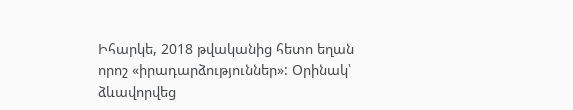Իհարկե, 2018 թվականից հետո եղան որոշ «իրադարձություններ»: Օրինակ՝ ձևավորվեց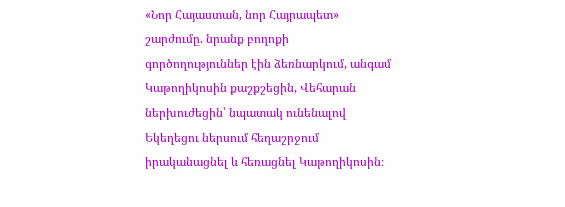«Նոր Հայաստան, նոր Հայրապետ» շարժումը. նրանք բողոքի գործողություններ էին ձեռնարկում, անգամ Կաթողիկոսին քաշքշեցին, Վեհարան ներխուժեցին՝ նպատակ ունենալով Եկեղեցու ներսում հեղաշրջում իրականացնել և հեռացնել Կաթողիկոսին։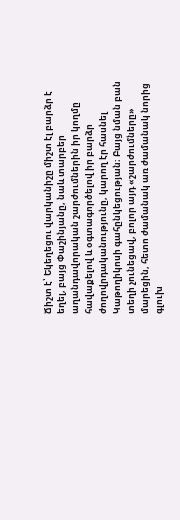Ճիշտ է՝ Եկեղեցու վարկանիշը միշտ էլ բարձր է եղել, բայց Փաշինյանը, նաև տարբեր աղանդավորական շարժումներին իր կողմը հավաքելով և օգտագործելով իր բարձր ժողովրդականությունը, կարող էր հասնել Կաթողիկոսի գահընկեցության։ Բայց նման բան տեղի չունեցավ, բոլոր այդ «շարժումները» մարեցին, հետո ժամանակ առ ժամանակ նորից գլուխ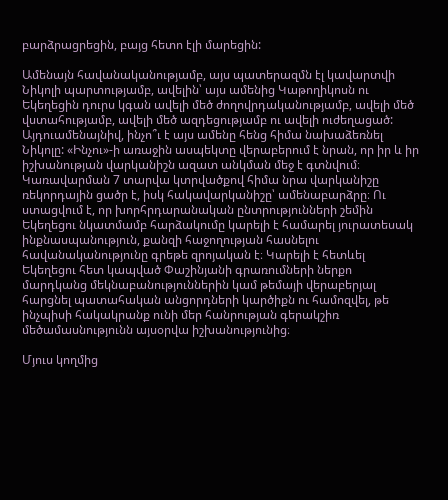բարձրացրեցին, բայց հետո էլի մարեցին:

Ամենայն հավանականությամբ, այս պատերազմն էլ կավարտվի Նիկոլի պարտությամբ, ավելին՝ այս ամենից Կաթողիկոսն ու Եկեղեցին դուրս կգան ավելի մեծ ժողովրդականությամբ, ավելի մեծ վստահությամբ, ավելի մեծ ազդեցությամբ ու ավելի ուժեղացած: Այդուամենայնիվ, ինչո՞ւ է այս ամենը հենց հիմա նախաձեռնել Նիկոլը: «Ինչու»-ի առաջին ասպեկտը վերաբերում է նրան, որ իր և իր իշխանության վարկանիշն ազատ անկման մեջ է գտնվում։ Կառավարման 7 տարվա կտրվածքով հիմա նրա վարկանիշը ռեկորդային ցածր է, իսկ հակավարկանիշը՝ ամենաբարձրը։ Ու ստացվում է, որ խորհրդարանական ընտրությունների շեմին Եկեղեցու նկատմամբ հարձակումը կարելի է համարել յուրատեսակ ինքնասպանություն, քանզի հաջողության հասնելու հավանականությունը գրեթե զրոյական է։ Կարելի է հետևել Եկեղեցու հետ կապված Փաշինյանի գրառումների ներքո մարդկանց մեկնաբանություններին կամ թեմայի վերաբերյալ հարցնել պատահական անցորդների կարծիքն ու համոզվել, թե ինչպիսի հակակրանք ունի մեր հանրության գերակշիռ մեծամասնությունն այսօրվա իշխանությունից։

Մյուս կողմից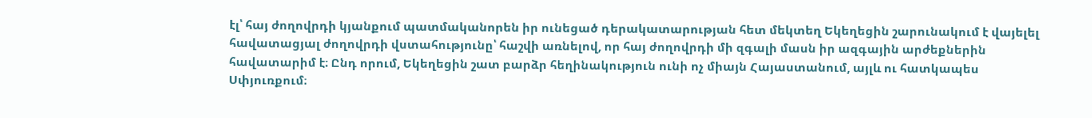էլ՝ հայ ժողովրդի կյանքում պատմականորեն իր ունեցած դերակատարության հետ մեկտեղ Եկեղեցին շարունակում է վայելել հավատացյալ ժողովրդի վստահությունը՝ հաշվի առնելով, որ հայ ժողովրդի մի զգալի մասն իր ազգային արժեքներին հավատարիմ է։ Ընդ որում, Եկեղեցին շատ բարձր հեղինակություն ունի ոչ միայն Հայաստանում, այլև ու հատկապես Սփյուռքում։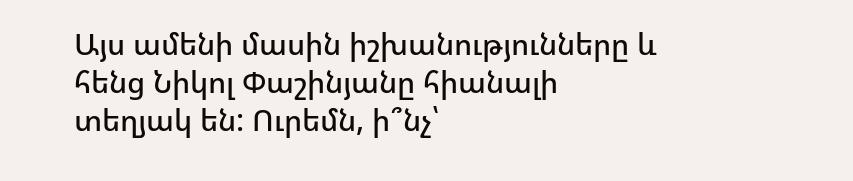Այս ամենի մասին իշխանությունները և հենց Նիկոլ Փաշինյանը հիանալի տեղյակ են: Ուրեմն, ի՞նչ՝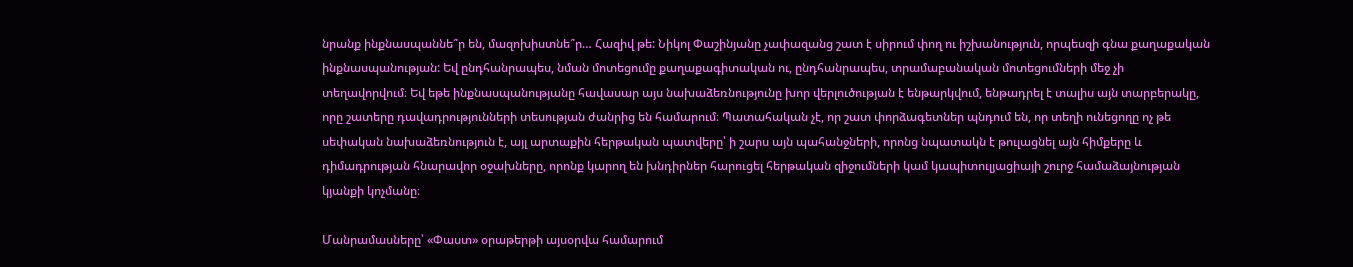նրանք ինքնասպաննե՞ր են, մազոխիստնե՞ր… Հազիվ թե: Նիկոլ Փաշինյանը չափազանց շատ է սիրում փող ու իշխանություն, որպեսզի գնա քաղաքական ինքնասպանության: Եվ ընդհանրապես, նման մոտեցումը քաղաքագիտական ու, ընդհանրապես, տրամաբանական մոտեցումների մեջ չի տեղավորվում։ Եվ եթե ինքնասպանությանը հավասար այս նախաձեռնությունը խոր վերլուծության է ենթարկվում, ենթադրել է տալիս այն տարբերակը, որը շատերը դավադրությունների տեսության ժանրից են համարում։ Պատահական չէ, որ շատ փորձագետներ պնդում են, որ տեղի ունեցողը ոչ թե սեփական նախաձեռնություն է, այլ արտաքին հերթական պատվերը՝ ի շարս այն պահանջների, որոնց նպատակն է թուլացնել այն հիմքերը և դիմադրության հնարավոր օջախները, որոնք կարող են խնդիրներ հարուցել հերթական զիջումների կամ կապիտուլյացիայի շուրջ համաձայնության կյանքի կոչմանը։

Մանրամասները՝ «Փաստ» օրաթերթի այսօրվա համարում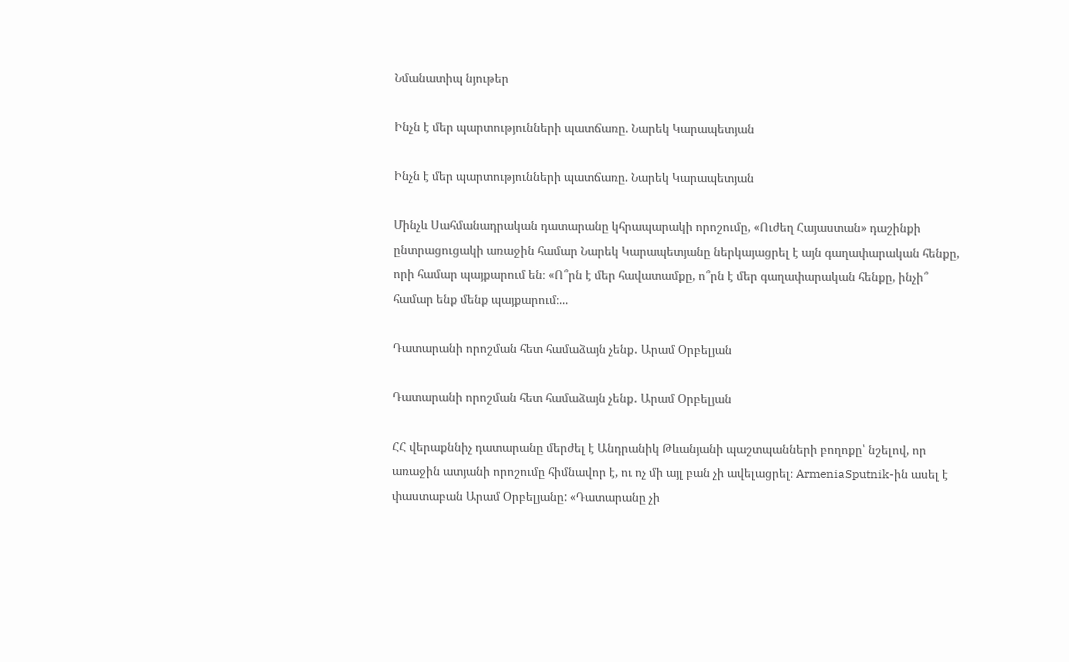Նմանատիպ նյութեր

Ինչն է մեր պարտությունների պատճառը. Նարեկ Կարապետյան

Ինչն է մեր պարտությունների պատճառը. Նարեկ Կարապետյան

Մինչև Սահմանադրական դատարանը կհրապարակի որոշումը, «Ուժեղ Հայաստան» դաշինքի ընտրացուցակի առաջին համար Նարեկ Կարապետյանը ներկայացրել է այն գաղափարական հենքը, որի համար պայքարում են։ «Ո՞րն է մեր հավատամքը, ո՞րն է մեր գաղափարական հենքը, ինչի՞ համար ենք մենք պայքարում։...

Դատարանի որոշման հետ համաձայն չենք․ Արամ Օրբելյան

Դատարանի որոշման հետ համաձայն չենք․ Արամ Օրբելյան

ՀՀ վերաքննիչ դատարանը մերժել է Անդրանիկ Թևանյանի պաշտպանների բողոքը՝ նշելով, որ առաջին ատյանի որոշումը հիմնավոր է, ու ոչ մի այլ բան չի ավելացրել։ ArmeniaSputnik-ին ասել է փաստաբան Արամ Օրբելյանը: «Դատարանը չի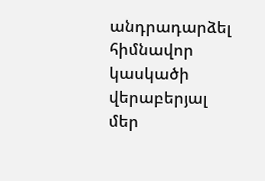անդրադարձել հիմնավոր կասկածի վերաբերյալ մեր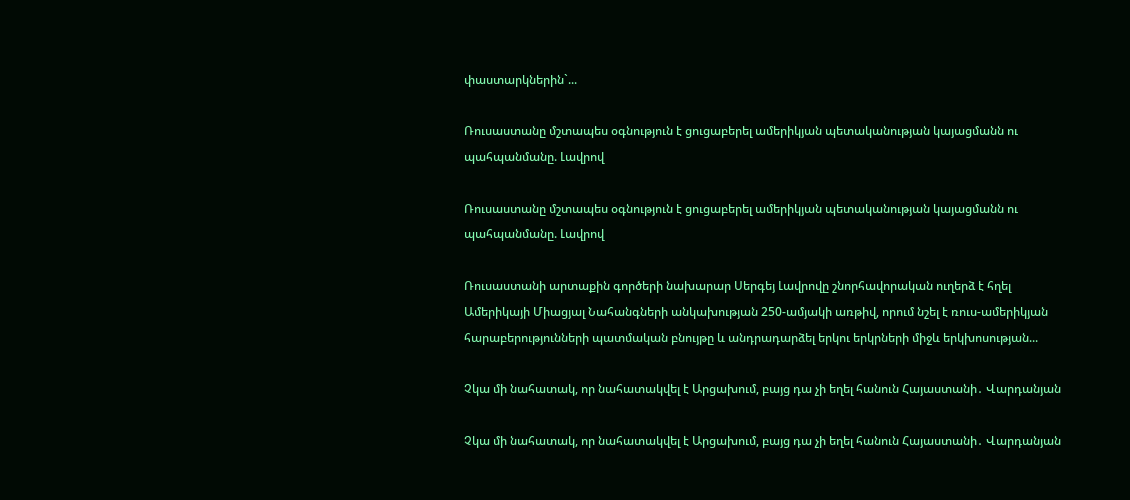փաստարկներին`...

Ռուսաստանը մշտապես օգնություն է ցուցաբերել ամերիկյան պետականության կայացմանն ու պահպանմանը. Լավրով

Ռուսաստանը մշտապես օգնություն է ցուցաբերել ամերիկյան պետականության կայացմանն ու պահպանմանը. Լավրով

Ռուսաստանի արտաքին գործերի նախարար Սերգեյ Լավրովը շնորհավորական ուղերձ է հղել Ամերիկայի Միացյալ Նահանգների անկախության 250-ամյակի առթիվ, որում նշել է ռուս-ամերիկյան հարաբերությունների պատմական բնույթը և անդրադարձել երկու երկրների միջև երկխոսության...

Չկա մի նահատակ, որ նահատակվել է Արցախում, բայց դա չի եղել հանուն Հայաստանի․ Վարդանյան

Չկա մի նահատակ, որ նահատակվել է Արցախում, բայց դա չի եղել հանուն Հայաստանի․ Վարդանյան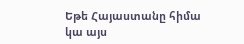Եթե Հայաստանը հիմա կա այս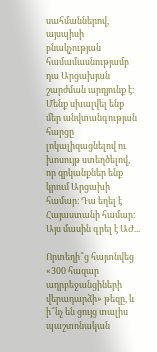սահմաններով, այսպիսի բնակչության համամասնությամբ դա Արցախյան շարժման արդյունք է։ Մենք սխալվել ենք մեր անվտանգության հարցը լոկալիզացնելով ու խոսույթ ստեղծելով, որ զրկանքներ ենք կրում Արցախի համար։ Դա եղել է Հայաստանի համար։ Այս մասին գրել է ԱԺ...

Որտեղի՞ց հայտնվեց «300 հազար ադրբեջանցիների վերադարձի» թեզը, և ի՞նչ են ցույց տալիս պաշտոնական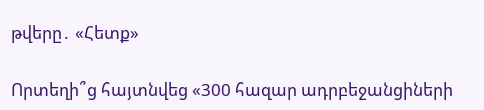թվերը․ «Հետք»

Որտեղի՞ց հայտնվեց «300 հազար ադրբեջանցիների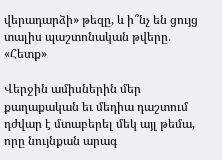վերադարձի» թեզը, և ի՞նչ են ցույց տալիս պաշտոնական թվերը․ «Հետք»

Վերջին ամիսներին մեր քաղաքական եւ մեդիա դաշտում դժվար է մտաբերել մեկ այլ թեմա, որը նույնքան արագ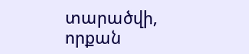տարածվի, որքան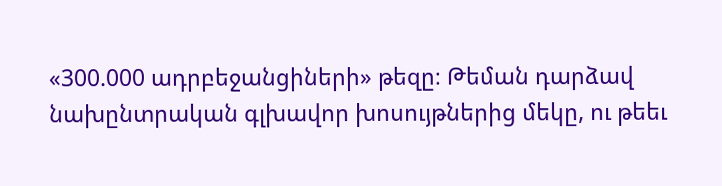«300.000 ադրբեջանցիների» թեզը։ Թեման դարձավ նախընտրական գլխավոր խոսույթներից մեկը, ու թեեւ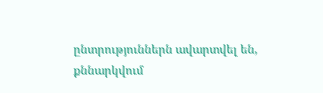ընտրություններն ավարտվել են, քննարկվում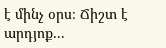է մինչ օրս։ Ճիշտ է արդյոք...